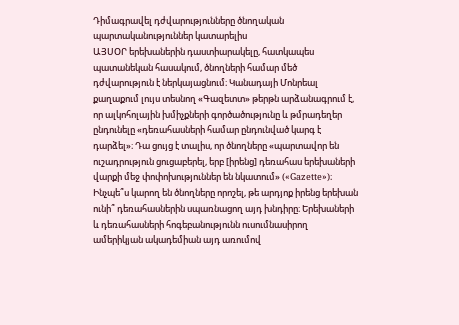Դիմագրավել դժվարությունները ծնողական պարտականություններ կատարելիս
ԱՅՍՕՐ երեխաներին դաստիարակելը, հատկապես պատանեկան հասակում, ծնողների համար մեծ դժվարություն է ներկայացնում։ Կանադայի Մոնրեալ քաղաքում լույս տեսնող «Գազետտ» թերթն արձանագրում է, որ ալկոհոլային խմիչքների գործածությունը և թմրադեղեր ընդունելը «դեռահասների համար ընդունված կարգ է դարձել»։ Դա ցույց է տալիս, որ ծնողները «պարտավոր են ուշադրություն ցուցաբերել, երբ [իրենց] դեռահաս երեխաների վարքի մեջ փոփոխություններ են նկատում» («Gazette»)։
Ինչպե՞ս կարող են ծնողները որոշել, թե արդյոք իրենց երեխան ունի՞ դեռահասներին սպառնացող այդ խնդիրը։ Երեխաների և դեռահասների հոգեբանությունն ուսումնասիրող ամերիկյան ակադեմիան այդ առումով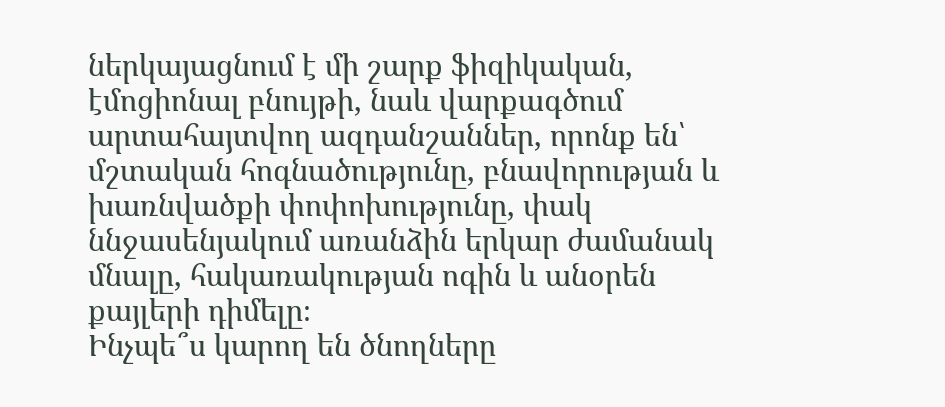ներկայացնում է մի շարք ֆիզիկական, էմոցիոնալ բնույթի, նաև վարքագծում արտահայտվող ազդանշաններ, որոնք են՝ մշտական հոգնածությունը, բնավորության և խառնվածքի փոփոխությունը, փակ ննջասենյակում առանձին երկար ժամանակ մնալը, հակառակության ոգին և անօրեն քայլերի դիմելը։
Ինչպե՞ս կարող են ծնողները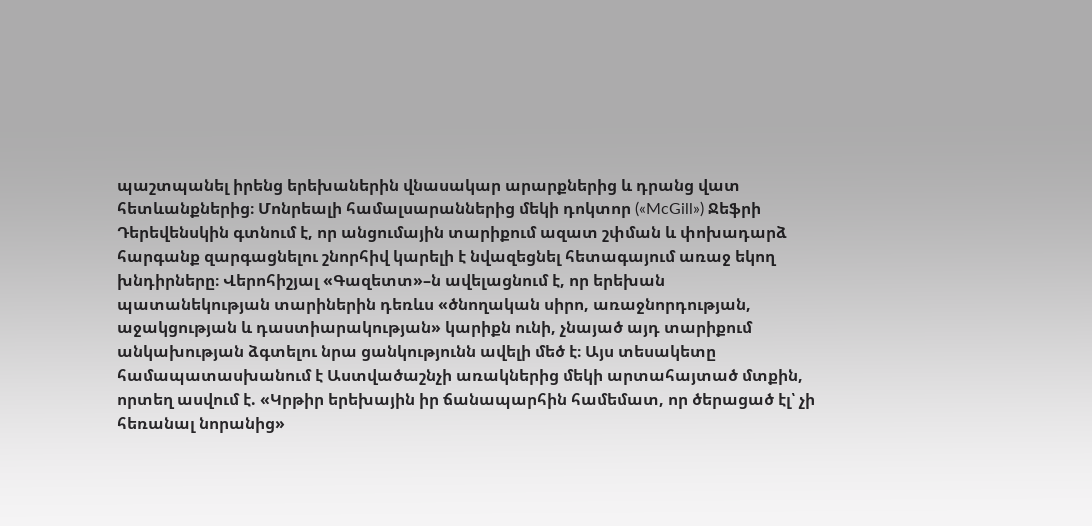պաշտպանել իրենց երեխաներին վնասակար արարքներից և դրանց վատ հետևանքներից։ Մոնրեալի համալսարաններից մեկի դոկտոր («McGill») Ջեֆրի Դերեվենսկին գտնում է, որ անցումային տարիքում ազատ շփման և փոխադարձ հարգանք զարգացնելու շնորհիվ կարելի է նվազեցնել հետագայում առաջ եկող խնդիրները։ Վերոհիշյալ «Գազետտ»–ն ավելացնում է, որ երեխան պատանեկության տարիներին դեռևս «ծնողական սիրո, առաջնորդության, աջակցության և դաստիարակության» կարիքն ունի, չնայած այդ տարիքում անկախության ձգտելու նրա ցանկությունն ավելի մեծ է։ Այս տեսակետը համապատասխանում է Աստվածաշնչի առակներից մեկի արտահայտած մտքին, որտեղ ասվում է. «Կրթիր երեխային իր ճանապարհին համեմատ, որ ծերացած էլ՝ չի հեռանալ նորանից»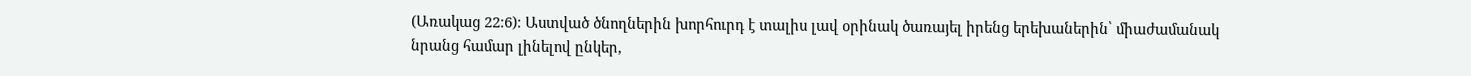(Առակաց 22։6)։ Աստված ծնողներին խորհուրդ է տալիս լավ օրինակ ծառայել իրենց երեխաներին՝ միաժամանակ նրանց համար լինելով ընկեր,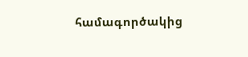համագործակից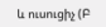և ուսուցիչ (Բ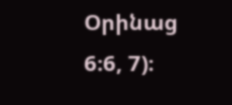Օրինաց 6։6, 7)։